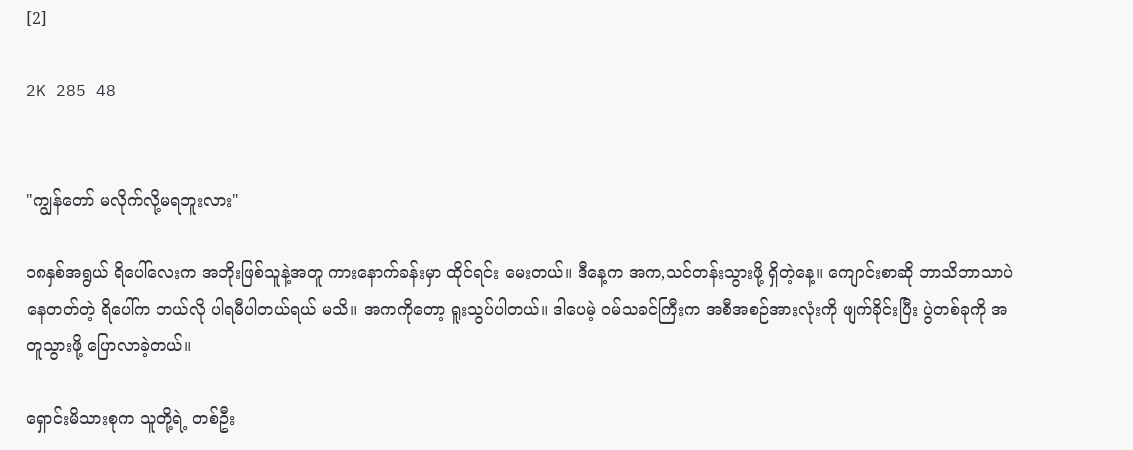[2]

2K 285 48


"ကျွန်တော် မလိုက်လို့မရဘူးလား"

၁၈နှစ်အရွယ် ရိပေါ်လေးက အဘိုးဖြစ်သူနဲ့အတူ ကားနောက်ခန်းမှာ ထိုင်ရင်း မေးတယ်။ ဒီနေ့က အက,သင်တန်းသွားဖို့ ရှိတဲ့နေ့။ ကျောင်းစာဆို ဘာသိဘာသာပဲနေတတ်တဲ့ ရိပေါ်က ဘယ်လို ပါရမီပါတယ်ရယ် မသိ။ အကကိုတော့ ရူးသွပ်ပါတယ်။ ဒါပေမဲ့ ဝမ်သခင်ကြီးက အစီအစဉ်အားလုံးကို ဖျက်ခိုင်းပြီး ပွဲတစ်ခုကို အတူသွားဖို့ ပြောလာခဲ့တယ်။

ရှောင်းမိသားစုက သူတို့ရဲ့ တစ်ဦး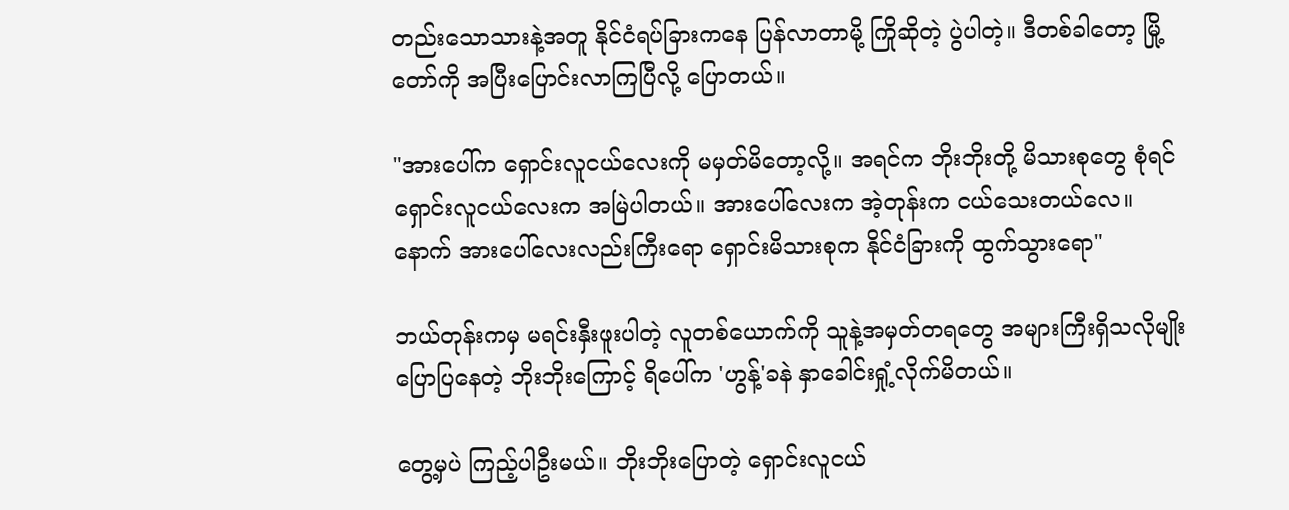တည်းသောသားနဲ့အတူ နိုင်ငံရပ်ခြားကနေ ပြန်လာတာမို့ ကြိုဆိုတဲ့ ပွဲပါတဲ့။ ဒီတစ်ခါတော့ မြို့တော်ကို အပြီးပြောင်းလာကြပြီလို့ ပြောတယ်။

"အားပေါ်က ရှောင်းလူငယ်လေးကို မမှတ်မိတော့လို့။ အရင်က ဘိုးဘိုးတို့ မိသားစုတွေ စုံရင် ရှောင်းလူငယ်လေးက အမြဲပါတယ်။ အားပေါ်လေးက အဲ့တုန်းက ငယ်သေးတယ်လေ။ နောက် အားပေါ်လေးလည်းကြီးရော ရှောင်းမိသားစုက နိုင်ငံခြားကို ထွက်သွားရော"

ဘယ်တုန်းကမှ မရင်းနှီးဖူးပါတဲ့ လူတစ်ယောက်ကို သူနဲ့အမှတ်တရတွေ အများကြီးရှိသလိုမျိုး ပြောပြနေတဲ့ ဘိုးဘိုးကြောင့် ရိပေါ်က 'ဟွန့်'ခနဲ နှာခေါင်းရှုံ့လိုက်မိတယ်။

တွေ့မှပဲ ကြည့်ပါဦးမယ်။ ဘိုးဘိုးပြောတဲ့ ရှောင်းလူငယ်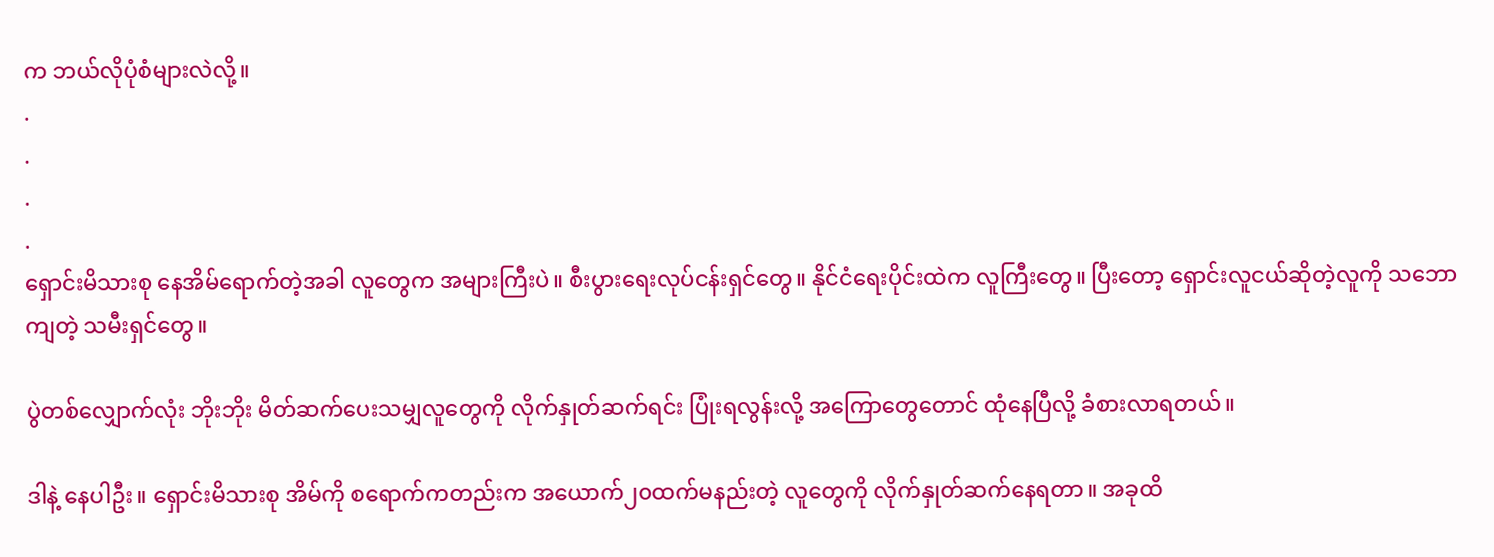က ဘယ်လိုပုံစံများလဲလို့။
.
.
.
.
ရှောင်းမိသားစု နေအိမ်ရောက်တဲ့အခါ လူတွေက အများကြီးပဲ။ စီးပွားရေးလုပ်ငန်းရှင်တွေ။ နိုင်ငံရေးပိုင်းထဲက လူကြီးတွေ။ ပြီးတော့ ရှောင်းလူငယ်ဆိုတဲ့လူကို သဘောကျတဲ့ သမီးရှင်တွေ။

ပွဲတစ်လျှောက်လုံး ဘိုးဘိုး မိတ်ဆက်ပေးသမျှလူတွေကို လိုက်နှုတ်ဆက်ရင်း ပြုံးရလွန်းလို့ အကြောတွေတောင် ထုံနေပြီလို့ ခံစားလာရတယ်။

ဒါနဲ့ နေပါဦး။ ရှောင်းမိသားစု အိမ်ကို စရောက်ကတည်းက အယောက်၂၀ထက်မနည်းတဲ့ လူတွေကို လိုက်နှုတ်ဆက်နေရတာ။ အခုထိ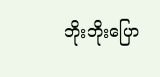ဘိုးဘိုးပြော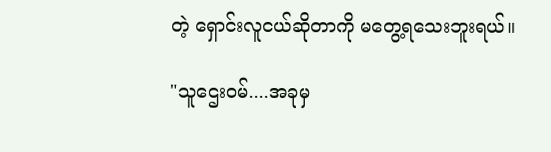တဲ့ ရှောင်းလူငယ်ဆိုတာကို မတွေ့ရသေးဘူးရယ်။

"သူဌေးဝမ်....အခုမှ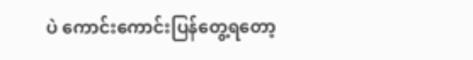ပဲ ကောင်းကောင်းပြန်တွေ့ရတော့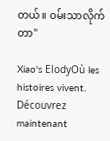တယ်။ ဝမ်းသာလိုက်တာ"

Xiao's ElodyOù les histoires vivent. Découvrez maintenant